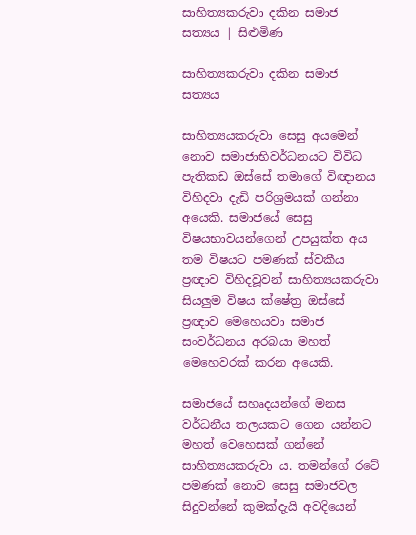සාහිත්‍යකරුවා දකින සමාජ සත්‍යය | සිළුමිණ

සාහිත්‍යකරුවා දකින සමාජ සත්‍යය

සාහිත්‍යයකරුවා සෙසු අයමෙන් නොව සමාජාභිවර්ධනයට විවිධ පැතිකඩ ඔස්සේ තමාගේ විඥානය විහිදවා දැඩි පරිශ්‍රමයක් ගන්නා අයෙකි. සමාජයේ සෙසු විෂයභාවයන්ගෙන් උපයුක්ත අය තම විෂයට පමණක් ස්වකීය ප්‍රඥාව විහිදවූවන් සාහිත්‍යයකරුවා සියලුම විෂය ක්ෂේත්‍ර ඔස්සේ ප්‍රඥාව මෙහෙයවා සමාජ සංවර්ධනය අරබයා මහත් මෙහෙවරක් කරන අයෙකි.

සමාජයේ සහෘදයන්ගේ මනස වර්ධනීය තලයකට ගෙන යන්නට මහත් වෙහෙසක් ගන්නේ සාහිත්‍යයකරුවා ය. තමන්ගේ රටේ පමණක් නොව සෙසු සමාජවල සිදුවන්නේ කුමක්දැයි අවදියෙන්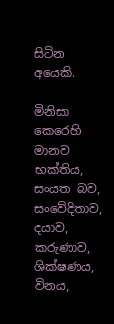සිටින අයෙකි.

මිනිසා කෙරෙහි මානව භක්තිය, සංයත බව, සංවේදිතාව, දයාව, කරුණාව, ශික්ෂණය, විනය,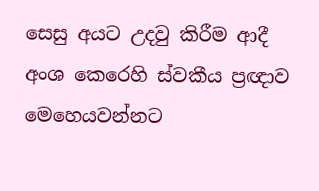සෙසු අයට උදවු කිරීම ආදී අංශ කෙරෙහි ස්වකීය ප්‍රඥාව මෙහෙයවන්නට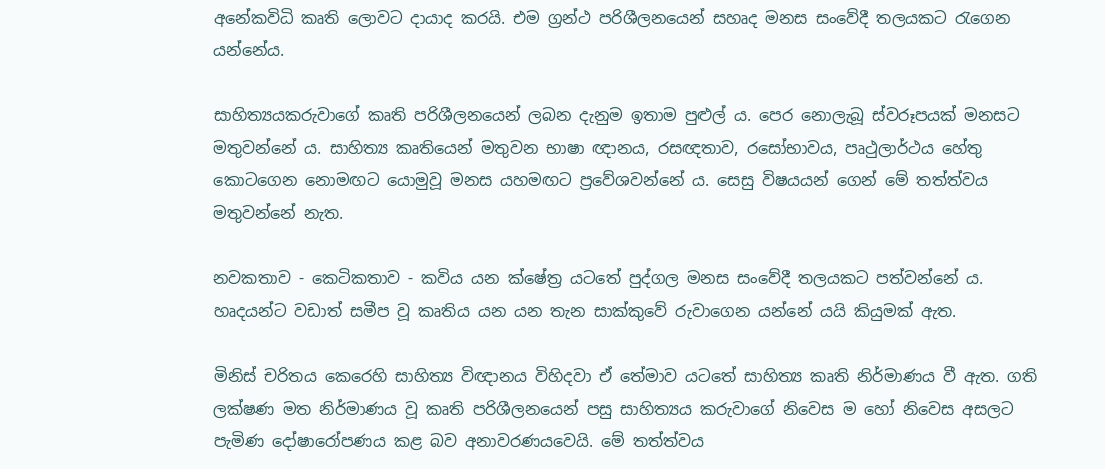අනේකවිධි කෘති ලොවට දායාද කරයි. එම ග්‍රන්ථ පරිශීලනයෙන් සහෘද මනස සංවේදී තලයකට රැගෙන යන්නේය.

සාහිත්‍යයකරුවාගේ කෘති පරිශීලනයෙන් ලබන දැනුම ඉතාම පුළුල් ය. පෙර නොලැබූ ස්වරූපයක් මනසට මතුවන්නේ ය. සාහිත්‍ය කෘතියෙන් මතුවන භාෂා ඥානය, රසඥතාව, රසෝභාවය, පෘථුලාර්ථය හේතු කොටගෙන නොමඟට යොමුවූ මනස යහමඟට ප්‍රවේශවන්නේ ය. සෙසු විෂයයන් ගෙන් මේ තත්ත්වය මතුවන්නේ නැත.

නවකතාව - කෙටිකතාව - කවිය යන ක්ෂේත්‍ර යටතේ පුද්ගල මනස සංවේදී තලයකට පත්වන්නේ ය. හෘදයන්ට වඩාත් සමීප වූ කෘතිය යන යන තැන සාක්කුවේ රුවාගෙන යන්නේ යයි කියුමක් ඇත.

මිනිස් චරිතය කෙරෙහි සාහිත්‍ය විඥානය විහිදවා ඒ තේමාව යටතේ සාහිත්‍ය කෘති නිර්මාණය වී ඇත‍. ගති ලක්ෂණ මත නිර්මාණය වූ කෘති පරිශීලනයෙන් පසු සාහිත්‍යය කරුවාගේ නිවෙස ම හෝ නිවෙස අසලට පැමිණ දෝෂා‍රෝපණය කළ බව අනාවරණයවෙයි. මේ තත්ත්වය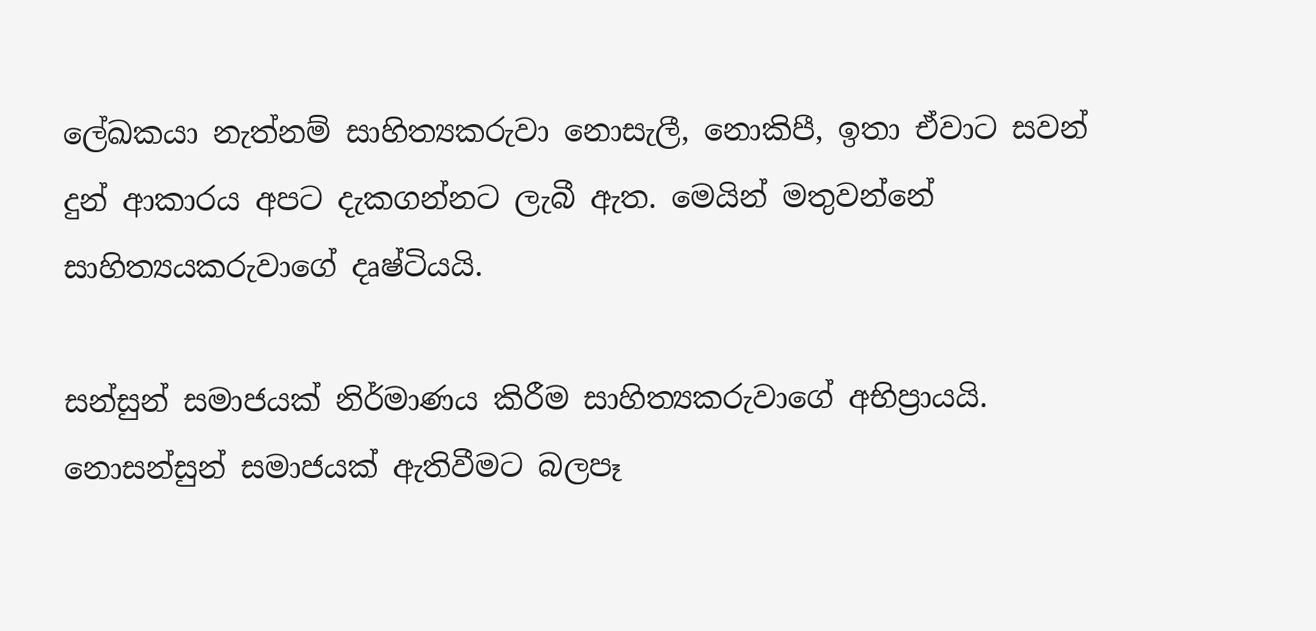ලේඛකයා නැත්නම් සාහිත්‍යකරුවා නොසැලී‍, නොකිපී, ඉතා ඒවාට සවන් දුන් ආකාරය අපට දැකගන්නට ලැබී ඇත. මෙයින් මතුවන්නේ සාහිත්‍යයකරුවාගේ දෘෂ්ටියයි.

සන්සුන් සමාජය‍ක් නිර්මාණය කිරීම සාහිත්‍යකරුවාගේ අභිප්‍රායයි. නොසන්සුන් සමාජයක් ඇතිවීමට බලපෑ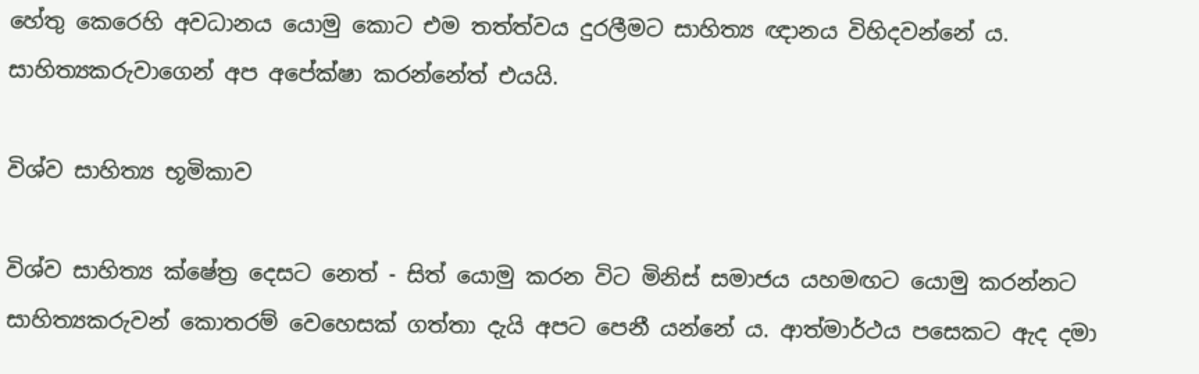හේතු කෙරෙහි අවධානය යොමු කොට එම තත්ත්වය දුරලීමට සාහිත්‍ය ඥානය විහිදවන්නේ ය. සාහිත්‍යකරුවාගෙන් අප අපේක්ෂා කරන්නේත් එයයි.

විශ්ව සාහිත්‍ය භූමිකාව

විශ්ව සාහිත්‍ය ක්ෂේත්‍ර දෙසට නෙත් - සිත් යොමු කරන විට මිනිස් සමාජය යහමඟට යොමු කරන්නට සාහිත්‍යකරුවන් කොතරම් වෙහෙසක් ගත්තා දැයි අපට පෙනී යන්නේ ය. ආත්මාර්ථය පසෙකට ඇද දමා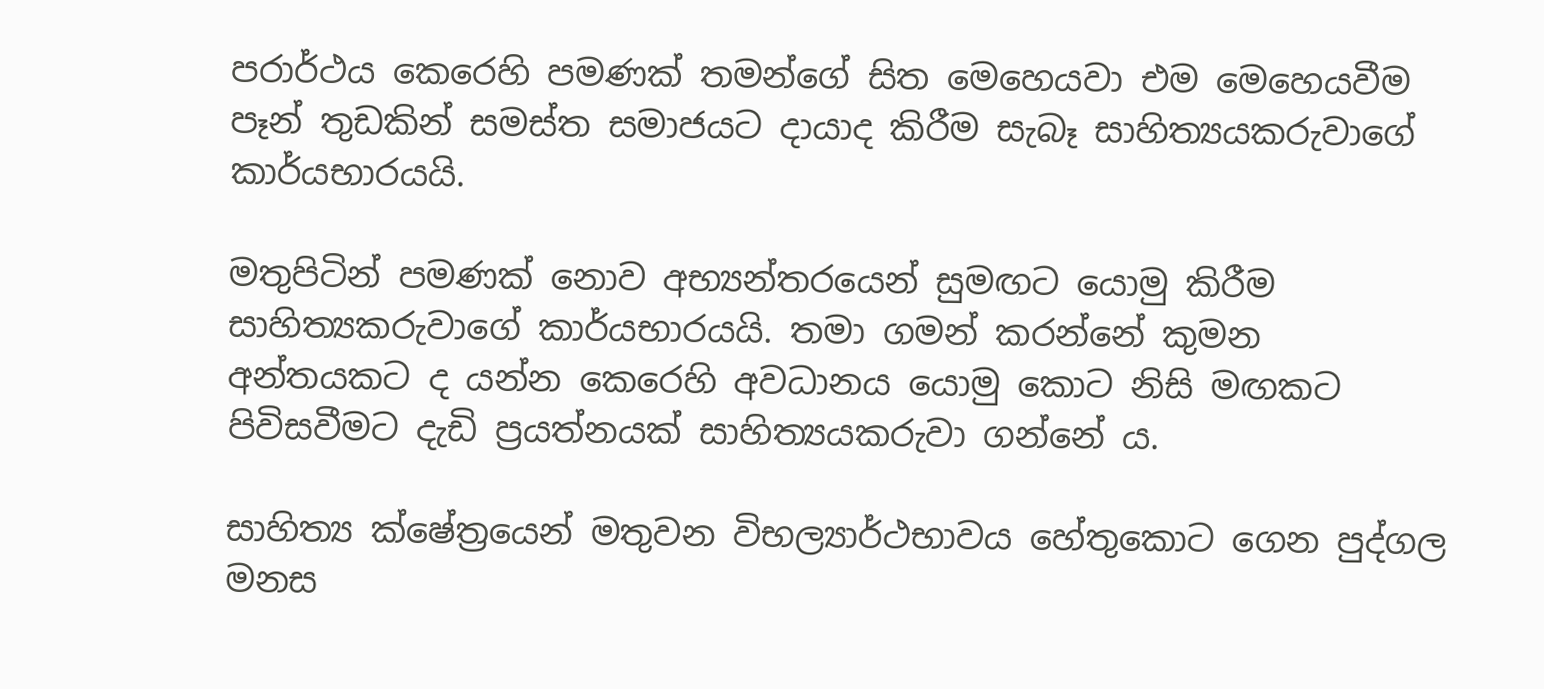පරාර්ථය කෙරෙහි පමණක් තමන්ගේ සිත මෙහෙයවා එම මෙහෙයවීම පෑන් තුඩකින් සමස්ත සමාජයට දායාද කිරීම සැබෑ සාහිත්‍යයකරුවාගේ කාර්යභාරයයි.

මතුපිටින් පමණක් නොව අභ්‍යන්තරයෙන් සුමඟට යොමු කිරීම සාහිත්‍යකරුවාගේ කාර්යභාරයයි. තමා ගමන් කරන්නේ කුමන අන්තයකට ද යන්න කෙරෙහි අවධානය යොමු කොට නිසි මඟකට පිවිසවීමට දැඩි ප්‍රයත්නයක් සාහිත්‍යයකරුවා ගන්නේ ය‍.

සාහිත්‍ය ක්ෂේත්‍රයෙන් මතුවන විභල්‍යාර්ථභාවය හේතුකොට ගෙන පුද්ගල මනස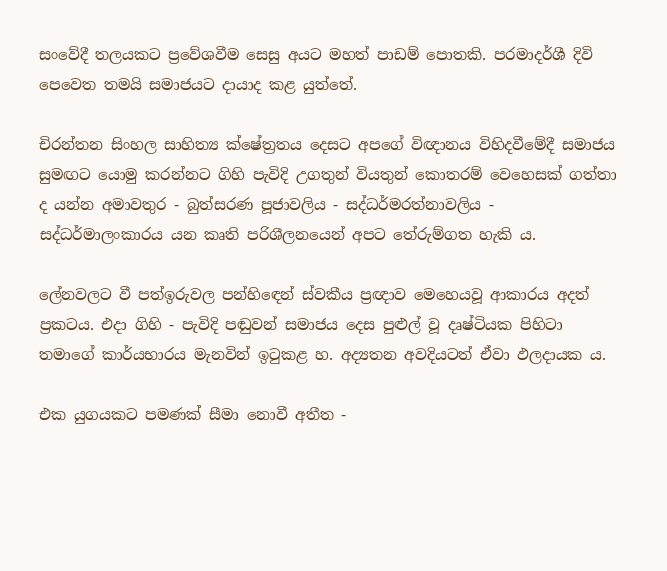සංවේදී තලයකට ප්‍රවේශවීම සෙසු අයට මහත් පාඩම් පොතකි. පරමාදර්ශී දිවි පෙවෙත තමයි සමාජයට දායාද කළ යුත්තේ.

චිරන්තන සිංහල සාහිත්‍ය ක්ෂේත්‍රතය දෙසට අපගේ විඥානය විහිදවීමේදී සමාජය සුමඟට යොමු කරන්නට ගිහි පැවිදි උගතුන් වියතුන් කොතරම් වෙහෙසක් ගත්තා ද යන්න අමාවතුර - බුත්සරණ පූජාවලිය - සද්ධර්මරත්නාවලිය - සද්ධර්මාලංකාරය යන කෘති පරිශ‍ීලනයෙන් අපට තේරුම්ගත හැකි ය.

ලේනවලට වී පත්ඉරුවල පන්හිඳෙන් ස්වකීය ප්‍රඥාව මෙහෙයවූ ආකාරය අදත් ප්‍රකටය. එදා ගිහි - පැවිදි පඬුවන් සමාජය දෙස පුළුල් වූ දෘෂ්ටියක පිහිටා තමාගේ කාර්යභාරය මැනවින් ඉටුකළ හ. අද්‍යතන අවදි‍යටත් ඒවා ඵලදායක ය.

එක යුගයකට පමණක් ‍සීමා නොවී අතීත -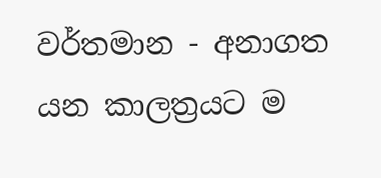වර්තමාන - අනාගත යන කාලත්‍රයට ම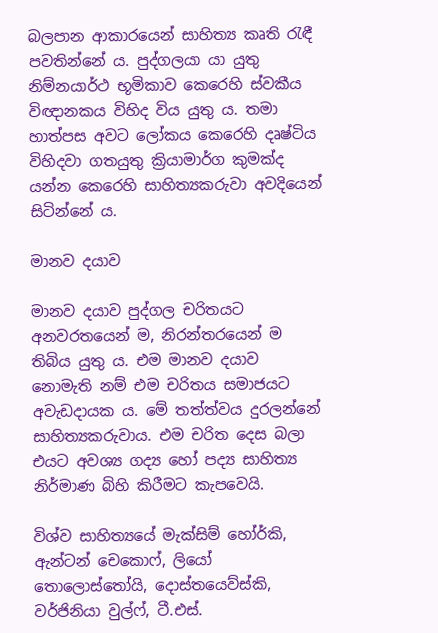බලපාන ආකාරයෙන් සාහිත්‍ය කෘති රැඳී පවතින්නේ ය. පුද්ගලයා යා යුතු නිම්නයාර්ථ භූමිකාව කෙරෙහි ස්වකීය විඥානකය විහිද විය යුතු ය. තමා හාත්පස අවට ලෝකය කෙරෙහි දෘෂ්ටිය විහිදවා ගතයුතු ක්‍රියාමාර්ග කුමක්ද යන්න කෙරෙහි සාහිත්‍යකරුවා අවදියෙන් සිටින්නේ ය.

මානව දයාව

මානව දයාව පුද්ගල චරිතයට අනවරතයෙන් ම, නිරන්තරයෙන් ම තිබිය යුතු ය. එම මානව දයාව නොමැති නම් එම චරිතය සමාජයට අවැඩදායක ය. මේ තත්ත්වය දුරලන්නේ සාහිත්‍යකරුවාය. එම චරිත දෙස බලා එයට‍ අවශ්‍ය ගද්‍ය හෝ පද්‍ය සාහිත්‍ය නිර්මාණ බිහි කිරීමට කැපවෙයි.

විශ්ව සාහිත්‍යයේ මැක්සිම් හෝර්කි, ඇන්ටන් චෙකොෆ්, ලියෝ තොලොස්තෝයි, දොස්තයෙව්ස්කි, වර්ජිනියා වුල්ෆ්, ටී.එස්.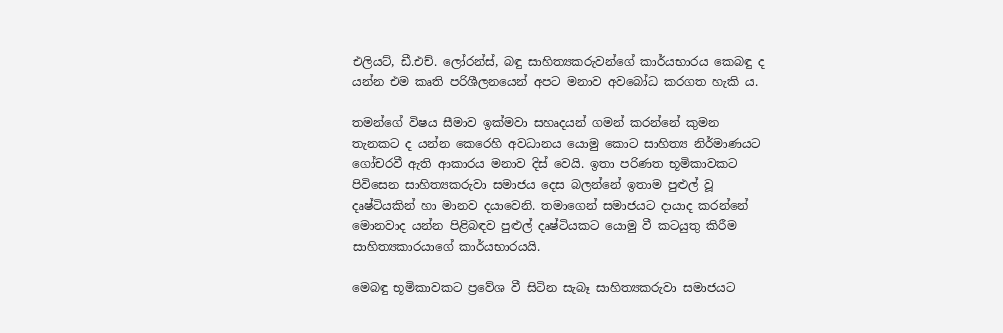එලියට්, ඩී.එච්. ලෝරන්ස්, බඳු සාහිත්‍යකරුවන්ගේ කාර්යභාරය කෙබඳු ද යන්න එම කෘති පරිශීලනයෙන් අපට මනාව අවබෝධ කර‍ගත හැකි ය.

තමන්ගේ විෂය සීමාව ඉක්මවා සහෘදයන් ගමන් කරන්නේ කුමන තැනකට ද යන්න කෙරෙහි අවධානය යොමු කොට සාහිත්‍ය නිර්මාණයට ගෝචරවී ඇති ආකාරය මනාව දිස් වෙයි. ඉතා පරිණත භූමිකාවකට පිවිසෙන සාහිත්‍යකරුවා සමාජය දෙස බලන්නේ ඉතාම පුළුල් වූ දෘෂ්ටියකින් ‍හා මානව දයාවෙනි. තමාගෙන් සමාජයට දායාද කරන්නේ මොනවාද යන්න පිළිබඳව පුළුල් දෘෂ්ටියකට යොමු වී කටයුතු කිරීම සාහිත්‍යකාරයාගේ කාර්යභාරයයි.

මෙබඳු භූමිකාවකට ප්‍රවේශ වී සිටින සැබෑ සාහිත්‍යකරුවා සමාජයට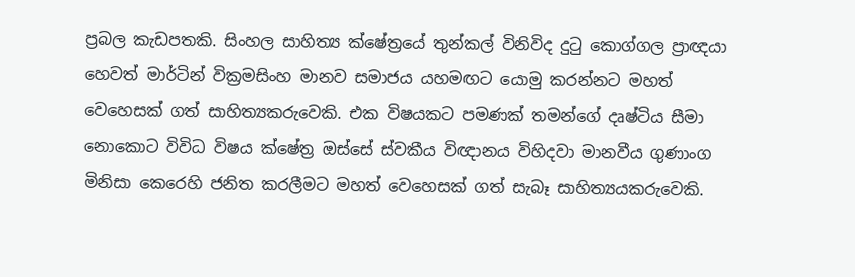ප්‍රබල කැඩපතකි. සිංහල සාහිත්‍ය ක්ෂේත්‍රයේ තුන්කල් විනිවිද දුටු කොග්ගල ප්‍රාඥයා හෙවත් මාර්ටින් වික්‍රමසිංහ මානව සමාජය යහමඟට යොමු කරන්නට මහත් වෙහෙසක් ගත් සාහිත්‍යකරුවෙකි. එක විෂයකට පමණක් තමන්ගේ දෘෂ්ටිය සීමා නොකොට විවිධ විෂය ක්ෂේත්‍ර ඔස්සේ ස්වකීය විඥානය විහිදවා මානවීය ගුණාංග මිනිසා කෙරෙහි ජනිත කරලීමට මහත් වෙහෙසක් ගත් සැබෑ සාහිත්‍යයකරුවෙකි.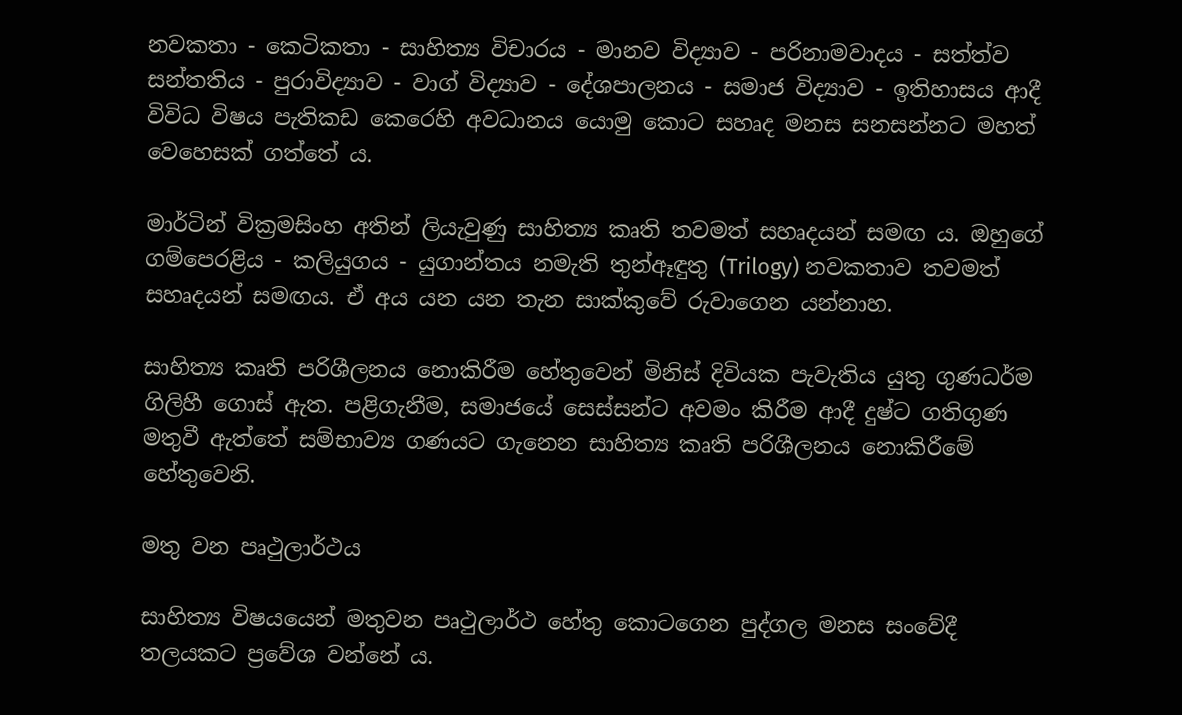නවකතා - කෙටිකතා - සාහිත්‍ය විචාරය - මානව විද්‍යාව - පරිනාමවාදය - සත්ත්ව සන්තතිය - පුරාවිද්‍යාව - වාග් විද්‍යාව - දේශපාලනය - සමාජ විද්‍යාව - ඉතිහාසය ආදී විවිධ විෂය පැතිකඩ කෙරෙහි අවධානය යොමු කොට සහෘද මනස සනසන්නට මහත් වෙහෙසක් ගත්තේ ය.

මාර්ටින් වික්‍රමසිංහ අතින් ලියැවුණු සාහිත්‍ය කෘති තවමත් සහෘදයන් සමඟ ය. ඔහුගේ ගම්පෙරළිය - කලියුගය - යුගාන්තය නමැති තුන්ඈඳුතු (Trilogy) නවකතාව තවමත් සහෘදයන් සමඟය. ඒ අය යන යන තැන සාක්කුවේ රුවාගෙන යන්නාහ.

සාහිත්‍ය කෘති පරිශීලනය නොකිරීම හේතුවෙන් මිනිස් දිවියක පැවැතිය යුතු ගුණධර්ම ගිලිහී ගොස් ඇත. පළිගැනීම, සමාජයේ සෙස්සන්ට අවමං කිරීම ආදී දුෂ්ට ගතිගුණ මතුවී ඇත්තේ සම්භාව්‍ය ගණයට ගැනෙන සාහිත්‍ය කෘති පරිශීලනය නොකිරීමේ හේතුවෙනි.

මතු වන පෘථුලාර්ථය

සාහිත්‍ය විෂයයෙන් මතුවන පෘථුලාර්ථ හේතු කොටගෙන පුද්ගල මනස සංවේදී තලයකට ප්‍රවේශ වන්නේ ය.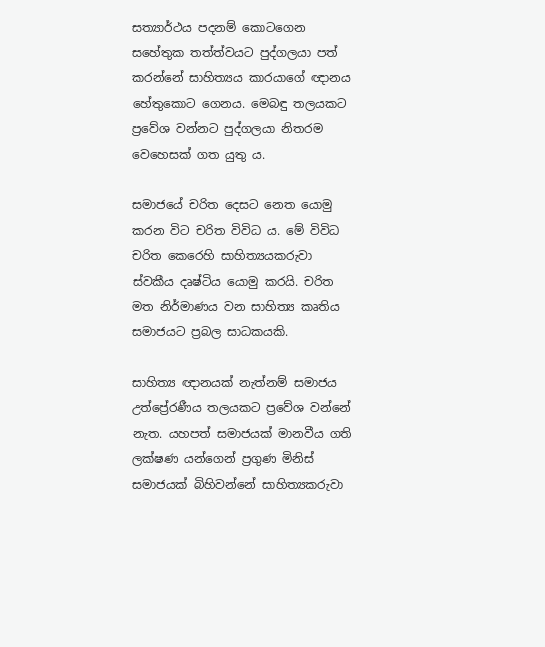සත්‍යාර්ථය පදනම් කොටගෙන සහේතුක තත්ත්වයට පුද්ගලයා පත් කරන්නේ සාහිත්‍යය කාරයාගේ ඥානය හේතුකොට ගෙනය. මෙබඳු තලයකට ප්‍රවේශ වන්නට පුද්ගලයා නිතරම වෙහෙසක් ගත යුතු ය.

සමාජයේ චරිත දෙසට නෙත යොමු කරන විට චරිත විවිධ ය. මේ විවිධ චරිත කෙරෙහි සාහිත්‍යයකරුවා ස්වකීය දෘෂ්ටිය යොමු කරයි. චරිත මත නිර්මාණය වන සාහිත්‍ය කෘතිය සමාජයට ප්‍රබල සාධකයකි.

සාහිත්‍ය ඥානයක් නැත්නම් සමාජය උත්ප්‍රේරණීය තලයකට ප්‍රවේශ වන්නේ නැත. යහපත් සමාජයක් මානවීය ගති ලක්ෂණ යන්ගෙන් ප්‍රගුණ මිනිස් සමාජයක් බිහිවන්නේ සාහිත්‍යකරුවා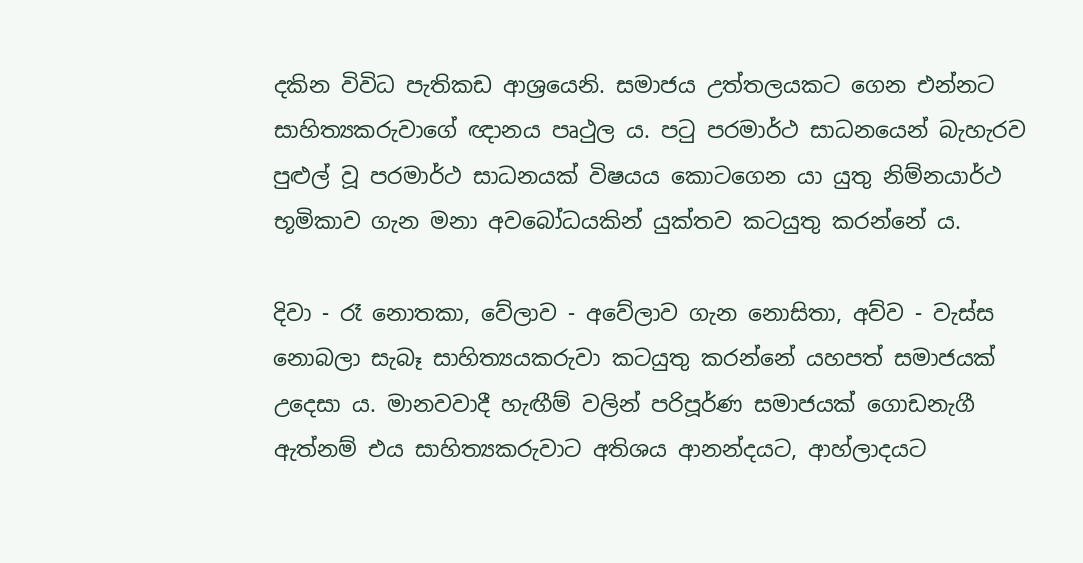දකින විවිධ පැතිකඩ ආශ්‍රයෙනි. සමාජය‍ උත්තලයකට ගෙන එන්නට සාහිත්‍යකරුවාගේ ඥානය පෘථුල ය. පටු පරමාර්ථ සාධනයෙන් බැහැරව පුළුල් වූ පරමාර්ථ සාධනයක් විෂයය කොටගෙන යා යුතු නිම්නයාර්ථ භූමිකාව ගැන මනා අවබෝධයකින් ‍යුක්තව කටයුතු කරන්නේ ය.

දිවා - රෑ නොතකා, වේලාව - අවේලාව ‍ගැන නොසිතා, අව්ව - වැස්ස නොබලා සැබෑ සාහිත්‍යයකරුවා කටයුතු කරන්නේ යහපත් සමාජයක් උදෙසා ය. මානවවාදී හැඟීම් වලින් පරිපූර්ණ සමාජයක් ගොඩනැගී ඇත්නම් එය සාහිත්‍යකරුවාට අතිශය ආනන්දයට, ආහ්ලාදයට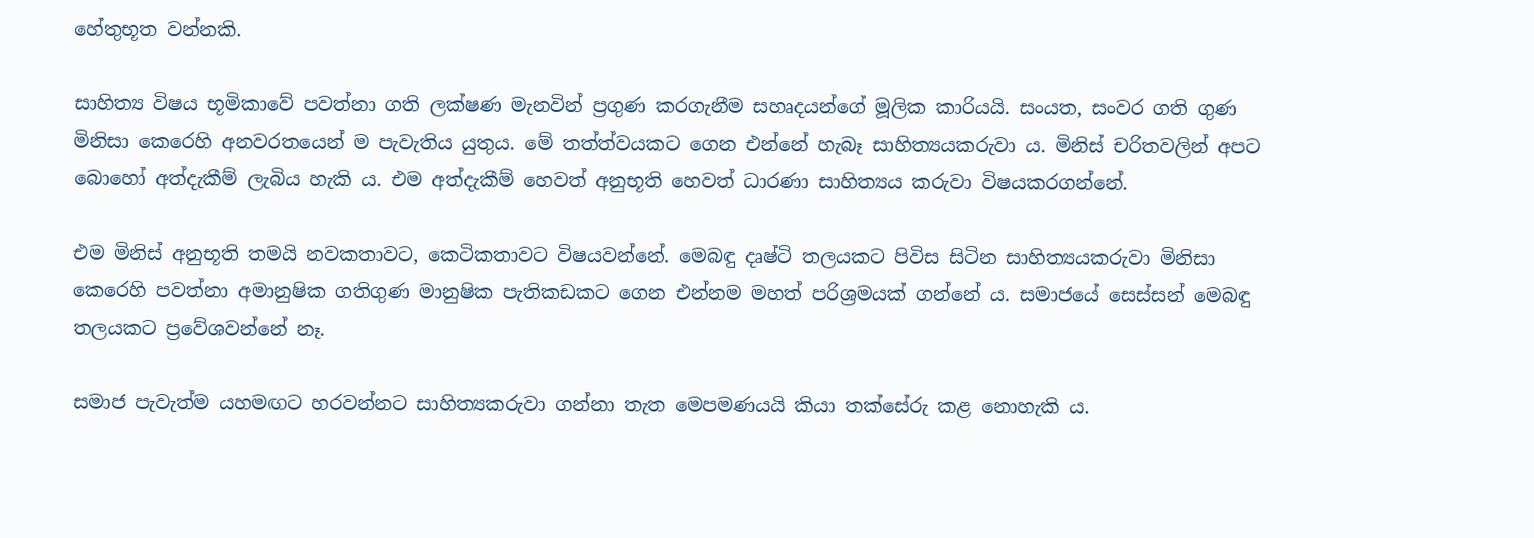හේතුභූත වන්නකි.

සාහිත්‍ය විෂය භූමිකාවේ පවත්නා ගති ලක්ෂණ මැනවින් ප්‍රගුණ කරගැනීම සහෘදයන්ගේ මූලික කාරියයි. සංයත, සංවර ගති ගුණ මිනිසා කෙරෙහි අනවරතයෙන් ම පැවැතිය යුතුය. මේ තත්ත්වයකට ගෙන එන්නේ හැබෑ සාහිත්‍යයකරුවා ය. මිනිස් චරිතවලින් අපට බොහෝ අත්දැකීම් ලැබිය හැකි ය. එම අත්දැකීම් හෙවත් අනුභූති හෙවත් ධාරණා සාහිත්‍යය කරුවා විෂයකරගන්නේ.

එම මිනිස් අනුභූති තමයි නවකතාවට, කෙටිකතාවට විෂයවන්නේ. මෙබඳු දෘෂ්ටි තලයකට පිවිස සිටින සාහිත්‍යයකරුවා මිනිසා කෙරෙහි පවත්නා අමානුෂික ගතිගුණ මානුෂික පැතිකඩකට ගෙන එන්නම මහත් පරිශ්‍රමයක් ගන්නේ ය. සමාජයේ සෙස්සන් මෙබඳු තලයකට ප්‍රවේශවන්නේ නෑ‍.

සමාජ පැවැත්ම යහමඟට හරවන්නට සාහිත්‍යකරුවා ගන්නා තැත මෙපමණයයි කියා තක්සේරු කළ නොහැකි ය.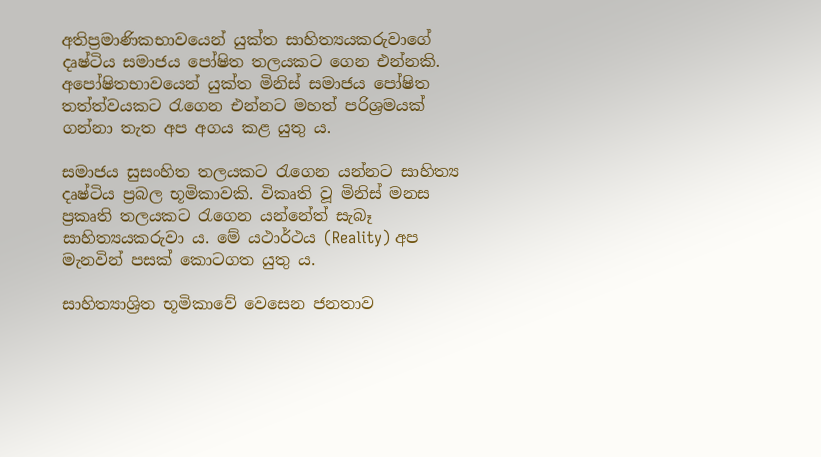අතිප්‍රමාණිකභාවයෙන් යුක්ත සාහිත්‍යයකරුවාගේ දෘෂ්ටිය සමාජය පෝෂිත තලයකට ගෙන එන්නකි‍. අපෝෂිතභාවයෙන් යුක්ත මිනිස් සමාජය පෝෂිත තත්ත්වයකට රැගෙන එන්නට මහත් පරිශ්‍රමයක් ගන්නා තැත අප අගය කළ යුතු ය.

සමාජය සුසංහිත තලයකට රැගෙන යන්නට සාහිත්‍ය දෘෂ්ටිය ප්‍රබල භූමිකාවකි. විකෘති වූ මිනිස් මනස ප්‍රකෘති තලයකට රැගෙන යන්නේත් සැබෑ සාහිත්‍යයකරුවා ය. මේ යථාර්ථය (Reality) අප මැනවින් පසක් කොටගත යුතු ය.

සාහිත්‍යාශ්‍රිත භූමිකාවේ වෙසෙන ජනතාව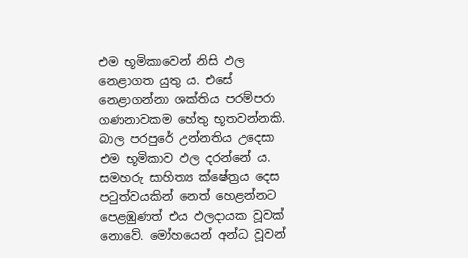එම භූමිකාවෙන් නිසි ඵල නෙළාගත යුතු ය. එසේ නෙළාගන්නා ශක්තිය පරම්පරා ගණනාවකම හේතු භූතවන්නකි. බාල පරපුරේ උන්නතිය උදෙසා එම භූමිකාව ඵල දරන්නේ ය. සමහරු සාහිත්‍ය ක්ෂේත්‍රය දෙස පටුත්වයකින් නෙත් හෙළන්නට පෙළඹුණත් එය ඵලදායක වූවක් නොවේ. මෝහයෙන් අන්ධ වූවන්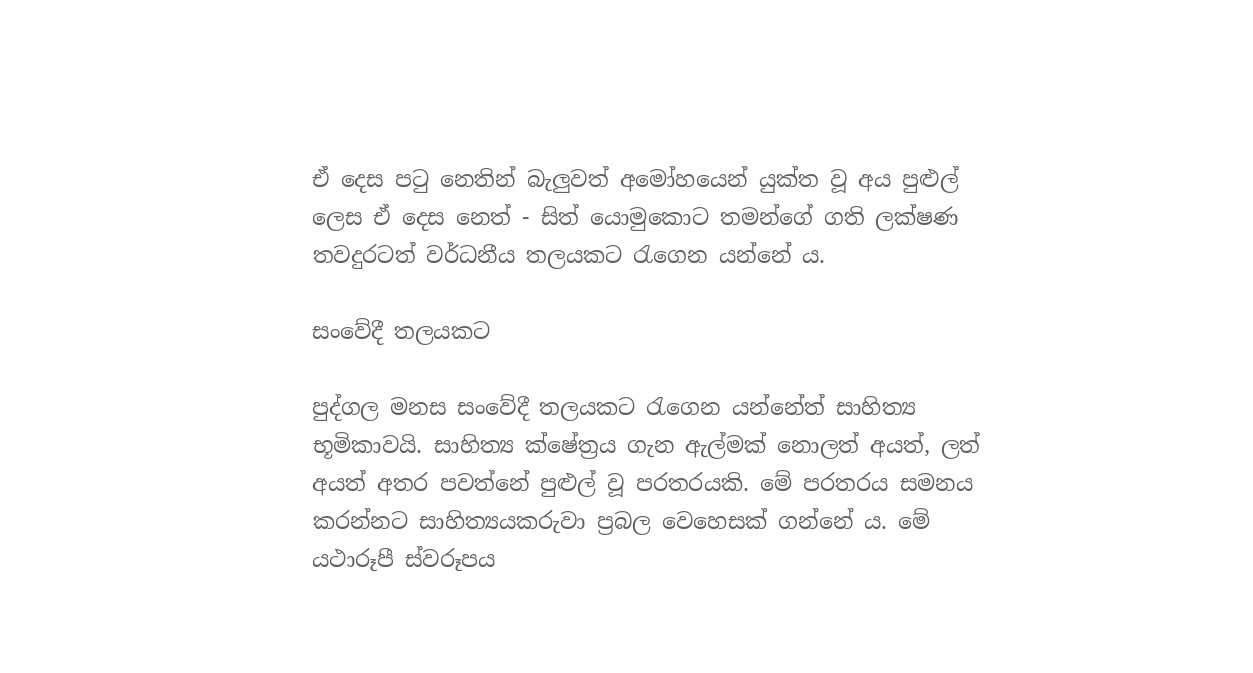ඒ දෙස පටු නෙතින් බැලුවත් අමෝහයෙන් යුක්ත වූ අය පුළුල් ලෙස ඒ දෙස නෙත් - සිත් යොමුකොට තමන්ගේ ගති ලක්ෂණ තවදුරටත් වර්ධනීය තලයකට රැගෙන යන්නේ ය.

සංවේදී තලයකට

පුද්ගල මනස සංවේදී තලයකට රැගෙන යන්නේත් සාහිත්‍ය භූමිකාවයි. සාහිත්‍ය ක්ෂේත්‍රය ගැන ඇල්මක් නොලත් අයත්, ලත් අයත් අතර පවත්නේ පුළුල් වූ පරතරයකි‍. මේ පරතරය සමනය කරන්නට සාහිත්‍යයකරුවා ප්‍රබල වෙහෙසක් ගන්නේ ය. මේ යථාරූපී ස්වරූපය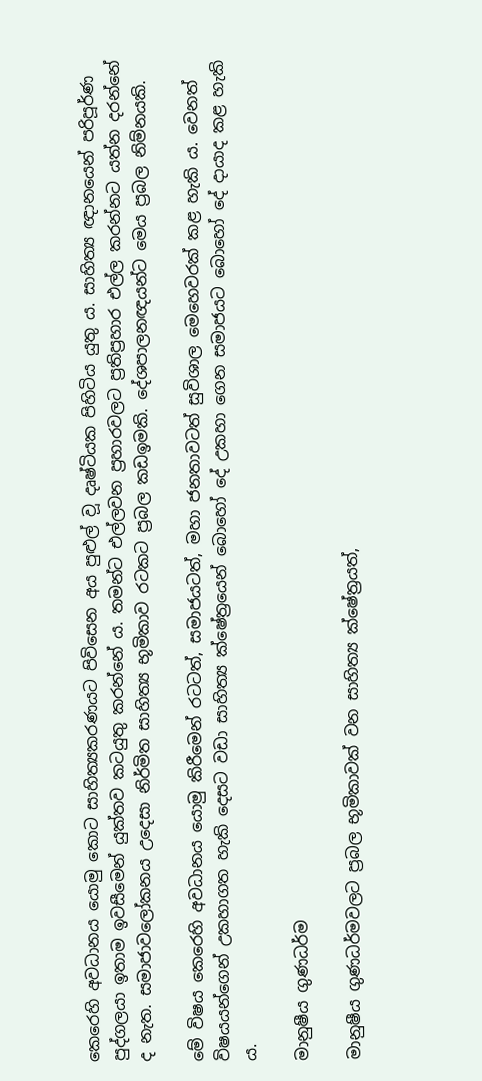කෙරෙහි අවධානය යොමු කොට සාහිත්‍යකරණයට පිවිසෙන අය පුළුල් ව‍ූ දෘෂ්ටියක පිහිටිය යුතු ය. සාහිත්‍ය ඥානයෙන් පරිපූර්ණ පුද්ගලයා ඉතාම ඉවසීමෙන් යුක්තව කටයුතු කරන්නේ ය. තමන්ට එල්ලවන ප්‍රහාරවලට ප්‍රතිප්‍රහාර එල්ල කරන්නට යත්න දරන්නේ ද නැත. සමාජාවලෝකනය උදෙසා නිර්මිත සාහිත්‍ය භූමිකාව රටකට ප්‍රබල කඩඉමකි. දේශපාලනඥයන්ට මෙය ප්‍රබල නිම්නයකි‍.

මේ විෂය කෙරෙහි අවධානය යොමු කිරීමෙන් රටටත්, සමාජයටත්, මහා ජනතාවටත් සුවිශාල මෙහෙවරක් කළ හැකි ය. වෙනත් විෂයයන්ගෙන් උකහාගත හැකි දෙසට වඩා සාහිත්‍ය ක්ෂේත්‍රයෙන් බොහෝ දේ උකහා ගෙන සමාජයට බොහෝ දේ දායාද කළ හැකි ය.

මානුෂීය ගුණධර්ම

මානුෂීය ගුණධර්මවලට ප්‍රබල භූමිකාවක් වන සාහිත්‍ය ක්ෂේත්‍රයත්,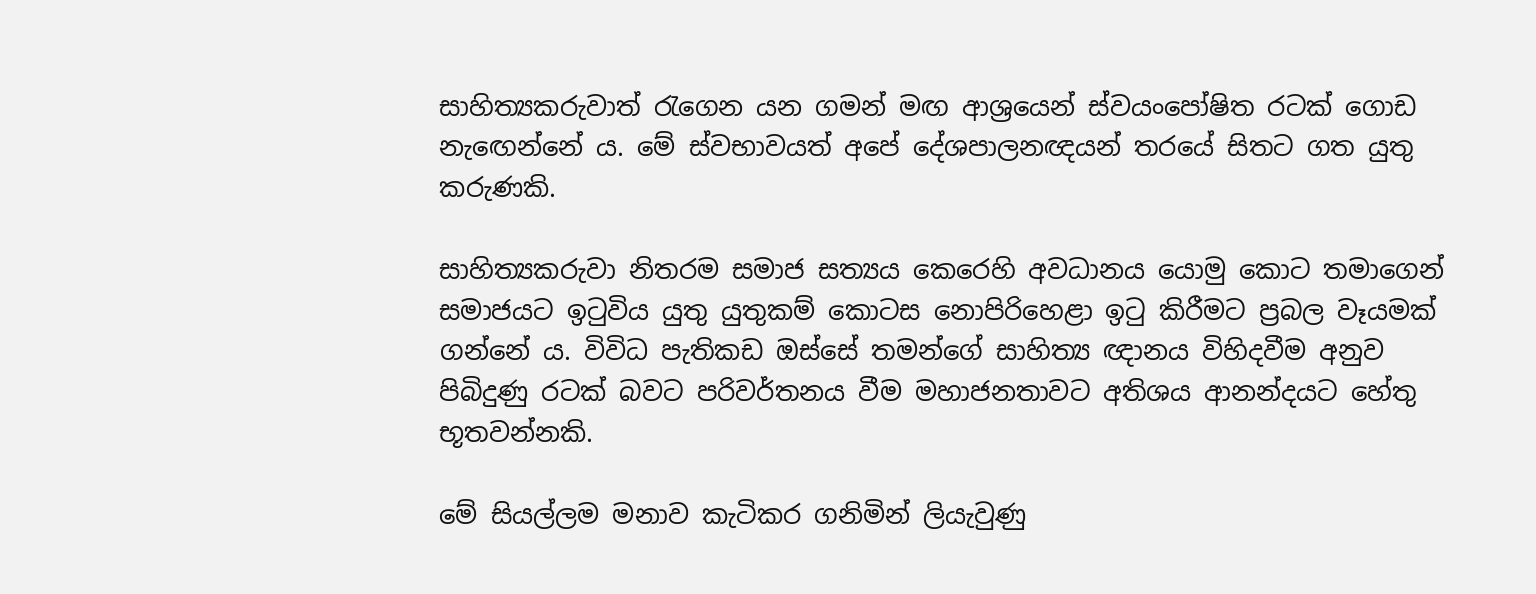සාහිත්‍යකරුවාත් රැගෙන යන ගමන් මඟ ආශ්‍රයෙන් ස්වයංපෝෂිත රටක් ගොඩ නැඟෙන්නේ ය. මේ ස්වභාවයත් අපේ දේශපාලනඥයන් තරයේ සිතට ගත යුතු කරුණකි.

සාහිත්‍යකරුවා නිතරම සමාජ සත්‍යය කෙරෙහි අවධානය යොමු කොට තමාගෙන් සමාජයට ඉටුවිය යුතු යුතුකම් කොටස නොපිරිහෙළා ඉටු කිරීමට ප්‍රබල වෑයමක් ගන්නේ ය. විවිධ පැතිකඩ ඔස්සේ තමන්ගේ සාහිත්‍ය ඥානය විහිදවීම අනුව පිබිදුණු රටක් බවට පරිවර්තනය වීම මහාජනතාවට අතිශය ආනන්දයට හේතු භූතවන්නකි.

මේ සියල්ලම මනාව කැටිකර ගනිමින් ලියැවුණු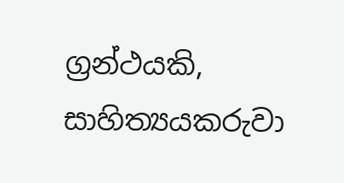ග්‍රන්ථයකි, සාහිත්‍යයකරුවා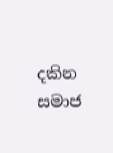දකින සමාජ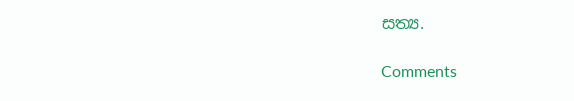සත්‍ය.

Comments